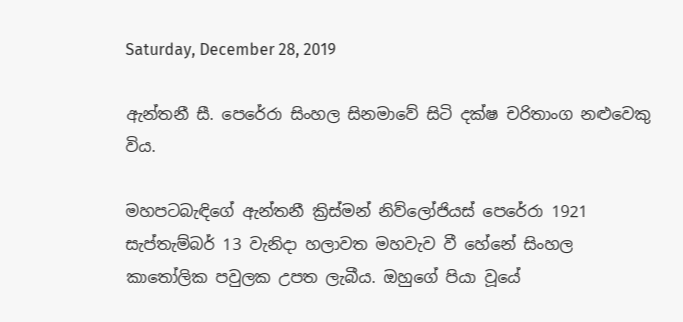Saturday, December 28, 2019

ඇන්තනී සී. පෙරේරා සිංහල සිනමාවේ සිටි දක්ෂ චරිතාංග නළුවෙකු විය.

මහපටබැඳිගේ ඇන්තනී ක්‍රිස්මන් නිව්ලෝජියස් පෙරේරා 1921 සැප්තැම්බර් 13 වැනිදා හලාවත මහවැව වී හේනේ සිංහල කාතෝලික පවුලක උපත ලැබීය. ඔහුගේ පියා වූයේ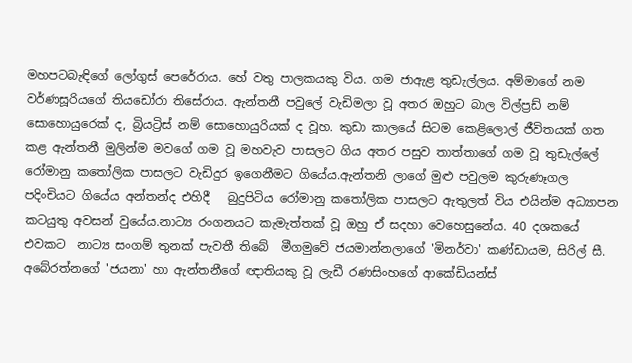මහපටබැඳිගේ ලෝගුස් පෙරේරාය. හේ වතු පාලකයකු විය. ගම ජාඇළ තුඩැල්ලය. අම්මාගේ නම වර්ණසූරියගේ තියඩෝරා තිසේරාය. ඇන්තනී පවුලේ වැඩිමලා වූ අතර ඔහුට බාල විල්ප්‍රඩ් නම් සොහොයුරෙක් ද, බ්‍රියට්‍රිස් නම් සොහොයුරියක් ද වූහ. කුඩා කාලයේ සිටම කෙළිලොල් ජීවිතයක් ගත කළ ඇන්තනී මුලින්ම මවගේ ගම වූ මහවැව පාසලට ගිය අතර පසුව තාත්තාගේ ගම වූ තුඩැල්ලේ රෝමානු කතෝලික පාසලට වැඩිදුර ඉගෙනීමට ගියේය.ඇන්තනි ලාගේ මුළු පවුලම කුරුණෑගල පදිංචියට ගියේය අන්තන්ද එහිදී   බුදුපිටිය රෝමානු කතෝලික පාසලට ඇතුලත් විය එයින්ම අධ්‍යාපන කටයුතු අවසන් වුයේය.නාට්‍ය රංගනයට කැමැත්තක් වූ ඔහු ඒ සදහා වෙහෙසුනේය. 40 දශකයේ එවකට  නාට්‍ය සංගම් තුනක් පැවතී තිබේ  මීගමුවේ ජයමාන්නලාගේ 'මිනර්වා' කණ්ඩායම, සිරිල් සී. අබේරත්නගේ 'ජයනා' හා ඇන්තනීගේ ඥාතියකු වූ ලැඩී රණසිංහගේ ආකේඩියන්ස්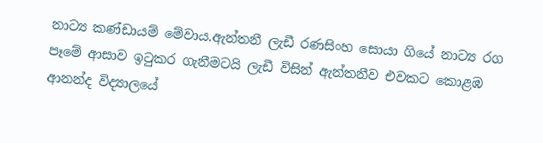නාට්‍ය කණ්ඩායම් මේවාය.ඇන්තනී ලැඩී රණසිංහ සොයා ගියේ නාට්‍ය රග පෑමේ ආසාව ඉටුකර ගැනීමටයි ලැඩී විසින් ඇන්තනීව එවකට කොළඹ ආනන්ද විද්‍යාලයේ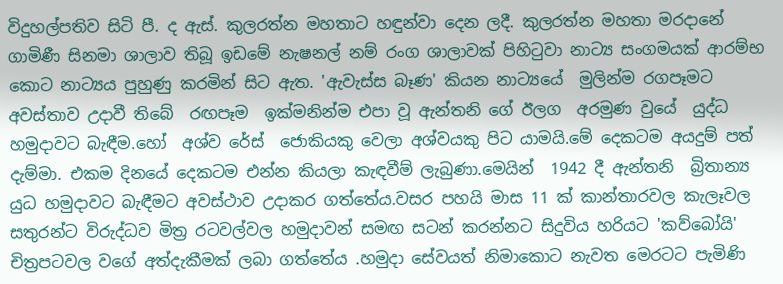විදුහල්පතිව සිටි පී. ද ඇස්. කුලරත්න මහතාට හඳුන්වා දෙන ලදී. කුලරත්න මහතා මරදානේ ගාමිණී සිනමා ශාලාව තිබූ ඉඩමේ නැෂනල් නම් රංග ශාලාවක් පිහිටුවා නාට්‍ය සංගමයක් ආරම්භ කොට නාට්‍යය පුහුණු කරමින් සිට ඇත. 'ඇවැස්ස බෑණ' කියන නාට්‍යයේ  මුලින්ම රගපෑමට අවස්තාව උදාවී තිබේ  රඟපෑම  ඉක්මනින්ම එපා වූ ඇන්තනි ගේ ඊලග  අරමුණ වුයේ  යුද්ධ හමුදාවට බැඳීම.හෝ  අශ්ව රේස්  ජොකියකු වෙලා අශ්වයකු පිට යාමයි.මේ දෙකටම අයදුම් පත් දැම්මා. එකම දිනයේ දෙකටම එන්න කියලා කැඳවීම් ලැබුණා.මෙයින්  1942 දී ඇන්තනි  බ්‍රිතාන්‍ය යුධ හමුදාවට බැඳීමට අවස්ථාව උදාකර ගත්තේය.වසර පහයි මාස 11 ක් කාන්තාරවල කැලෑවල සතුරන්ට විරුද්ධව මිත්‍ර රටවල්වල හමුදාවන් සමඟ සටන් කරන්නට සිදුවිය හරියට 'කව්බෝයි' චිත්‍රපටවල වගේ අත්දැකීමක් ලබා ගත්තේය .හමුදා සේවයත් නිමාකොට නැවත මෙරටට පැමිණි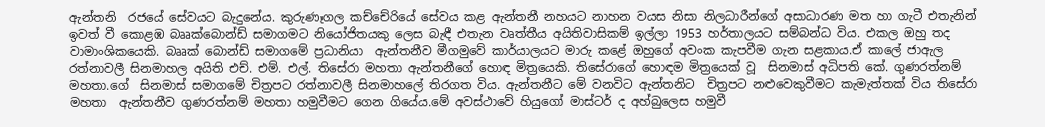ඇන්තනි  රජයේ සේවයට බැදුනේය. කුරුණෑගල කච්චේරියේ සේවය කළ ඇන්තනී නහයට නාහන වයස නිසා නිලධාරීන්ගේ අසාධාරණ මත හා ගැටී එතැනින් ඉවත් වී කොළඹ බෲක්බොන්ඩ් සමාගමට නියෝජිතයකු ලෙස බැඳී එතැන වෘත්තීය අයිතිවාසිකම් ඉල්ලා 1953 හර්තාලයට සම්බන්ධ විය. එකල ඔහු තද වාමාංශිකයෙකි. බෲක් බොන්ඩ් සමාගමේ ප්‍රධානියා  ඇන්තනීව මීගමුවේ කාර්යාලයට මාරු කළේ ඔහුගේ අවංක කැපවීම ගැන සළකාය.ඒ කාලේ ජාඇල රත්නාවලී සිනමාහල අයිති එච්. එම්. එල්. තිසේරා මහතා ඇන්තනීගේ හොඳ මිත්‍රයෙකි. තිසේරාගේ හොඳම මිත්‍රයෙක් වූ  සිනමාස් අධිපති කේ. ගුණරත්නම් මහතා.ගේ  සිනමාස් සමාගමේ චිත්‍රපට රත්නාවලී සිනමාහලේ තිරගත විය. ඇන්තනීට මේ වනවිට ඇන්තනිට  චිත්‍රපට නළුවෙකුවීමට කැමැත්තක් විය තිසේරා මහතා  ඇන්තනීව ගුණරත්නම් මහතා හමුවීමට ගෙන ගියේය.මේ අවස්ථාවේ හියුගෝ මාස්ටර් ද අහ්බුලෙස හමුවී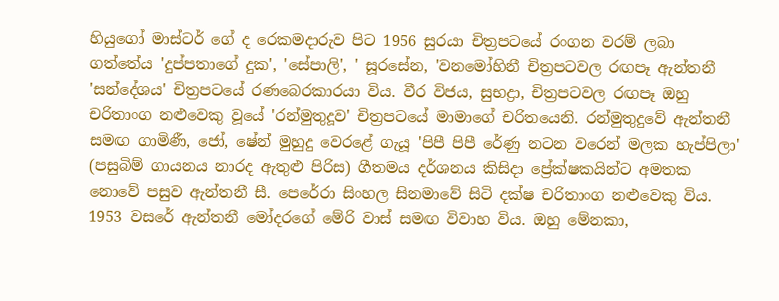හියුගෝ මාස්ටර් ගේ ද රෙකමදාරුව පිට 1956 සුරයා චිත්‍රපටයේ රංගන වරම් ලබා ගත්තේය 'දුප්පතාගේ දුක', 'සේපාලි', ' සූරසේන, 'වනමෝහිනී චිත්‍රපටවල රඟපෑ ඇන්තනී 'සන්දේශය' චිත්‍රපටයේ රණබෙරකාරයා විය. වීර විජය, සුභද්‍රා, චිත්‍රපටවල රඟපෑ ඔහු චරිතාංග නළුවෙකු වූයේ 'රන්මුතුදූව' චිත්‍රපටයේ මාමාගේ චරිතයෙනි. රන්මුතුදුවේ ඇන්තනී සමඟ ගාමිණී, ජෝ, ෂේන් මුහුදු වෙරළේ ගැයූ 'පිපී පිපී රේණු නටන වරෙන් මලක හැප්පිලා' (පසුබිම් ගායනය නාරද ඇතුළු පිරිස) ගීතමය දර්ශනය කිසිදා ප්‍රේක්ෂකයින්ට අමතක නොවේ පසුව ඇන්තනී සී. පෙරේරා සිංහල සිනමාවේ සිටි දක්ෂ චරිතාංග නළුවෙකු විය. 1953 වසරේ ඇන්තනී මෝදරගේ මේරි වාස් සමඟ විවාහ විය. ඔහු මේනකා,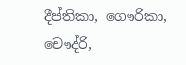දීප්තිකා, ගෞරිකා, චෞද්රි,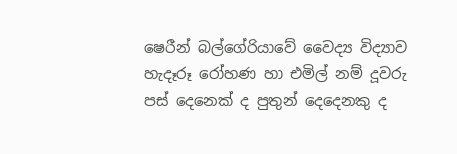ෂෙරීන් බල්ගේරියාවේ වෛද්‍ය විද්‍යාව හැදෑරූ රෝහණ හා එමිල් නම් දූවරු පස් දෙනෙක් ද පුතුන් දෙදෙනකු ද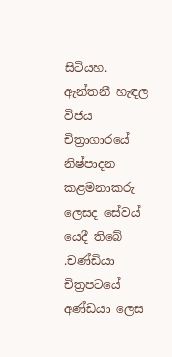සිටියහ. ඇන්තනී හැඳල විජය චිත්‍රාගාරයේ නිෂ්පාදන කළමනාකරු ලෙසද සේවය් යෙදී තිබේ .චණ්ඩියා චිත්‍රපටයේ අණ්ඩයා ලෙස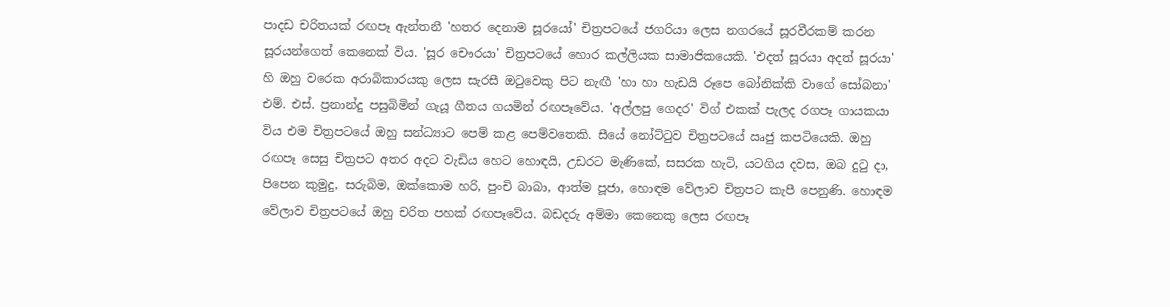පාදඩ චරිතයක් රඟපෑ ඇන්තනී 'හතර දෙනාම සූරයෝ' චිත්‍රපටයේ ජගරියා ලෙස නගරයේ සූරවීරකම් කරන සූරයන්ගෙත් කෙනෙක් විය. 'සූර චෞරයා' චිත්‍රපටයේ හොර කල්ලියක සාමාජිකයෙකි. 'එදත් සූරයා අදත් සූරයා' හි ඔහු වරෙක අරාබිකාරයකු ලෙස සැරසී ඔටුවෙකු පිට නැඟී 'හා හා හැඩයි රූපෙ බෝනික්කි වාගේ සෝබනා' එම්. එස්. ප්‍රනාන්දු පසුබිමින් ගැයූ ගීතය ගයමින් රඟපෑවේය. 'අල්ලපු ගෙදර' විග් එකක් පැලද රගපෑ ගායකයා විය එම චිත්‍රපටයේ ඔහු සන්ධ්‍යාට පෙම් කළ පෙම්වතෙකි. සීයේ නෝට්ටුව චිත්‍රපටයේ ඍජු කපටියෙකි. ඔහු රඟපෑ සෙසු චිත්‍රපට අතර අදට වැඩිය හෙට හොඳයි, උඩරට මැණිකේ, සසරක හැටි, යටගිය දවස, ඔබ දුටු දා, පිපෙන කුමුදු, සරුබිම, ඔක්කොම හරි, පුංචි බාබා, ආත්ම පූජා, හොඳම වේලාව චිත්‍රපට කැපී පෙනුණි. හොඳම වේලාව චිත්‍රපටයේ ඔහු චරිත පහක් රඟපෑවේය. බඩදරු අම්මා කෙනෙකු ලෙස රඟපෑ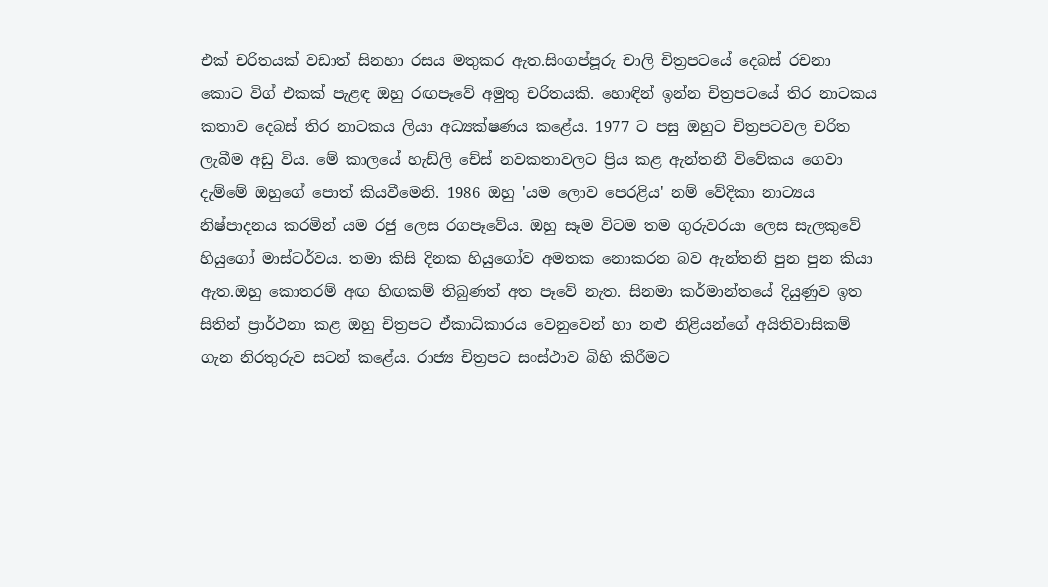එක් චරිතයක් වඩාත් සිනහා රසය මතුකර ඇත.සිංගප්පූරු චාලි චිත්‍රපටයේ දෙබස් රචනා කොට විග් එකක් පැළඳ ඔහු රඟපෑවේ අමුතු චරිතයකි. හොඳින් ඉන්න චිත්‍රපටයේ තිර නාටකය කතාව දෙබස් තිර නාටකය ලියා අධ්‍යක්ෂණය කළේය. 1977 ට පසු ඔහුට චිත්‍රපටවල චරිත ලැබීම අඩු විය. මේ කාලයේ හැඩ්ලි චේස් නවකතාවලට ප්‍රිය කළ ඇන්තනී විවේකය ගෙවා දැම්මේ ඔහුගේ පොත් කියවීමෙනි. 1986 ඔහු 'යම ලොව පෙරළිය' නම් වේදිකා නාට්‍යය නිෂ්පාදනය කරමින් යම රජු ලෙස රගපෑවේය. ඔහු සෑම විටම තම ගුරුවරයා ලෙස සැලකුවේ හියුගෝ මාස්ටර්වය. තමා කිසි දිනක හියුගෝව අමතක නොකරන බව ඇන්තනි පුන පුන කියා ඇත.ඔහු කොතරම් අඟ හිඟකම් තිබුණත් අත පෑවේ නැත. සිනමා කර්මාන්තයේ දියුණුව ඉත සිතින් ප්‍රාර්ථනා කළ ඔහු චිත්‍රපට ඒකාධිකාරය වෙනුවෙන් හා නළු නිළියන්ගේ අයිතිවාසිකම් ගැන නිරතුරුව සටන් කළේය. රාජ්‍ය චිත්‍රපට සංස්ථාව බිහි කිරීමට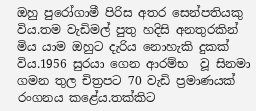ඔහු පුරෝගාමී පිරිස අතර සෙන්පතියකු විය.තම වැඩිමල් පුතු හදිසි අනතුරකින් මිය යාම ඔහුට දැරිය නොහැකි දුකක් විය.1956 සුරයා ගෙන ආරම්භ  වූ සිනමා ගමන තුල චිත්‍රපට 70 වැඩි ප්‍රමාණයක් රංගනය කළේය.තක්කිට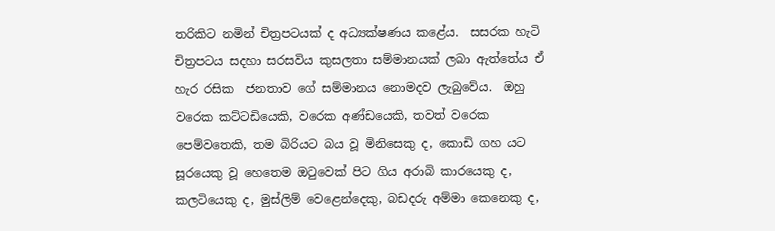තරිකිට නමින් චිත්‍රපටයක් ද අධ්‍යක්ෂණය කළේය.  සසරක හැටි චිත්‍රපටය සදහා සරසවිය කුසලතා සම්මානයක් ලබා ඇත්තේය ඒ හැර රසික  ජනතාව ගේ සම්මානය නොමදව ලැබුවේය.  ඔහු වරෙක කට්ටඩියෙකි, වරෙක අණ්ඩයෙකි, තවත් වරෙක පෙම්වතෙකි, තම බිරියට බය වූ මිනිසෙකු ද, කොඩි ගහ යට සූරයෙකු වූ හෙතෙම ඔටුවෙක් පිට ගිය අරාබි කාරයෙකු ද, කලටියෙකු ද, මුස්ලිම් වෙළෙන්දෙකු, බඩදරු අම්මා කෙනෙකු ද,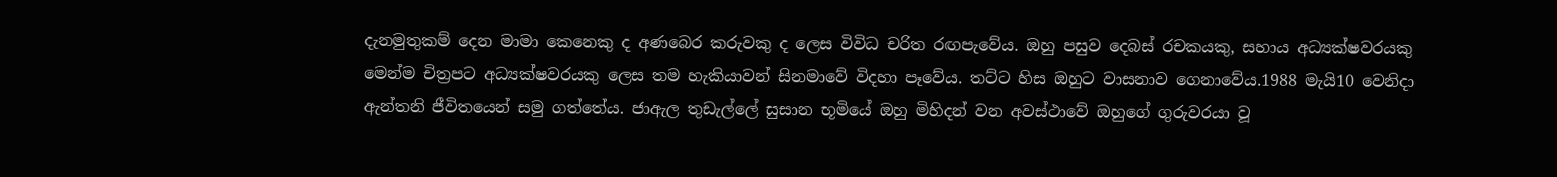දැනමුතුකම් දෙන මාමා කෙනෙකු ද අණබෙර කරුවකු ද ලෙස විවිධ චරිත රඟපැවේය. ඔහු පසුව දෙබස් රචකයකු, සහාය අධ්‍යක්ෂවරයකු මෙන්ම චිත්‍රපට අධ්‍යක්ෂවරයකු ලෙස තම හැකියාවන් සිනමාවේ විදහා පෑවේය. තට්ට හිස ඔහුට වාසනාව ගෙනාවේය.1988 මැයි10 වෙනිදා ඇන්තනි ජීවිතයෙන් සමු ගත්තේය. ජාඇල තුඩැල්ලේ සුසාන භූමියේ ඔහු මිහිදන් වන අවස්ථාවේ ඔහුගේ ගුරුවරයා වූ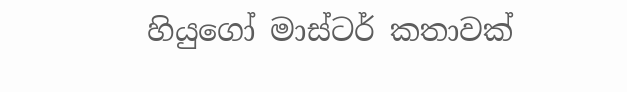හියුගෝ මාස්ටර් කතාවක්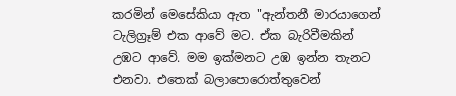කරමින් මෙසේකියා ඇත "ඇන්තනී මාරයාගෙන් ටැලිග්‍රෑම් එක ආවේ මට. ඒක බැරිවීමකින් උඹට ආවේ. මම ඉක්මනට උඹ ඉන්න තැනට එනවා. එතෙක් බලාපොරොත්තුවෙන්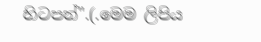හිටපන්".(.මෙම ලිපිය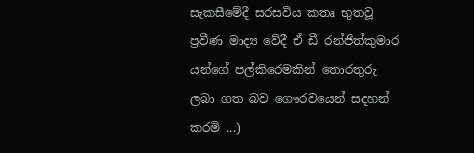සැකසීමේදී සරසවිය කතෘ භුතවූ ප්‍රවීණ මාද්‍ය වේදී ඒ ඩී රන්ජිත්කුමාර යන්ගේ පල්කිරෙමකින් තොරතුරු ලබා ගත බව ගෞරවයෙන් සදහන් කරමි ...)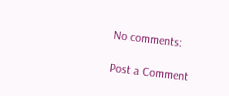No comments:

Post a Comment